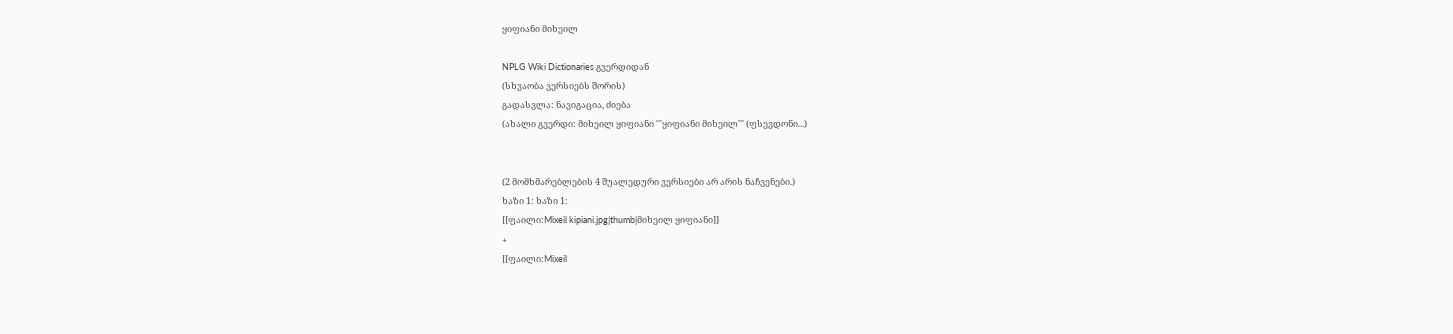ყიფიანი მიხეილ

NPLG Wiki Dictionaries გვერდიდან
(სხვაობა ვერსიებს შორის)
გადასვლა: ნავიგაცია, ძიება
(ახალი გვერდი: მიხეილ ყიფიანი '''ყიფიანი მიხეილ''' (ფსევდონი...)


(2 მომხმარებლების 4 შუალედური ვერსიები არ არის ნაჩვენები.)
ხაზი 1: ხაზი 1:
[[ფაილი:Mixeil kipiani.jpg|thumb|მიხეილ ყიფიანი]]
+
[[ფაილი:Mixeil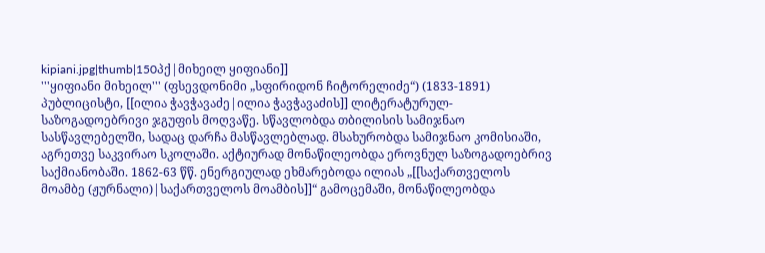kipiani.jpg|thumb|150პქ|მიხეილ ყიფიანი]]
'''ყიფიანი მიხეილ''' (ფსევდონიმი „სფირიდონ ჩიტორელიძე“) (1833-1891) პუბლიცისტი, [[ილია ჭავჭავაძე|ილია ჭავჭავაძის]] ლიტერატურულ-საზოგადოებრივი ჯგუფის მოღვაწე. სწავლობდა თბილისის სამიჯნაო სასწავლებელში, სადაც დარჩა მასწავლებლად. მსახურობდა სამიჯნაო კომისიაში, აგრეთვე საკვირაო სკოლაში. აქტიურად მონაწილეობდა ეროვნულ საზოგადოებრივ საქმიანობაში. 1862-63 წწ. ენერგიულად ეხმარებოდა ილიას „[[საქართველოს მოამბე (ჟურნალი)|საქართველოს მოამბის]]“ გამოცემაში, მონაწილეობდა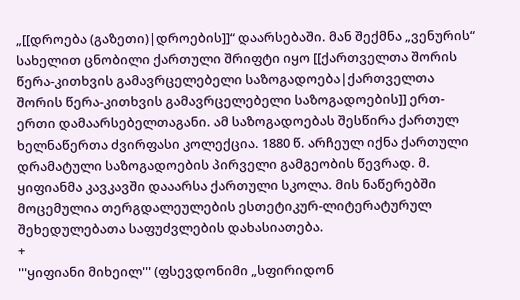„[[დროება (გაზეთი)|დროების]]“ დაარსებაში. მან შექმნა „ვენურის“ სახელით ცნობილი ქართული შრიფტი იყო [[ქართველთა შორის წერა-კითხვის გამავრცელებელი საზოგადოება|ქართველთა შორის წერა-კითხვის გამავრცელებელი საზოგადოების]] ერთ-ერთი დამაარსებელთაგანი. ამ საზოგადოებას შესწირა ქართულ ხელნაწერთა ძვირფასი კოლექცია. 1880 წ. არჩეულ იქნა ქართული დრამატული საზოგადოების პირველი გამგეობის წევრად. მ. ყიფიანმა კავკავში დააარსა ქართული სკოლა. მის ნაწერებში მოცემულია თერგდალეულების ესთეტიკურ-ლიტერატურულ შეხედულებათა საფუძვლების დახასიათება.
+
'''ყიფიანი მიხეილ''' (ფსევდონიმი „სფირიდონ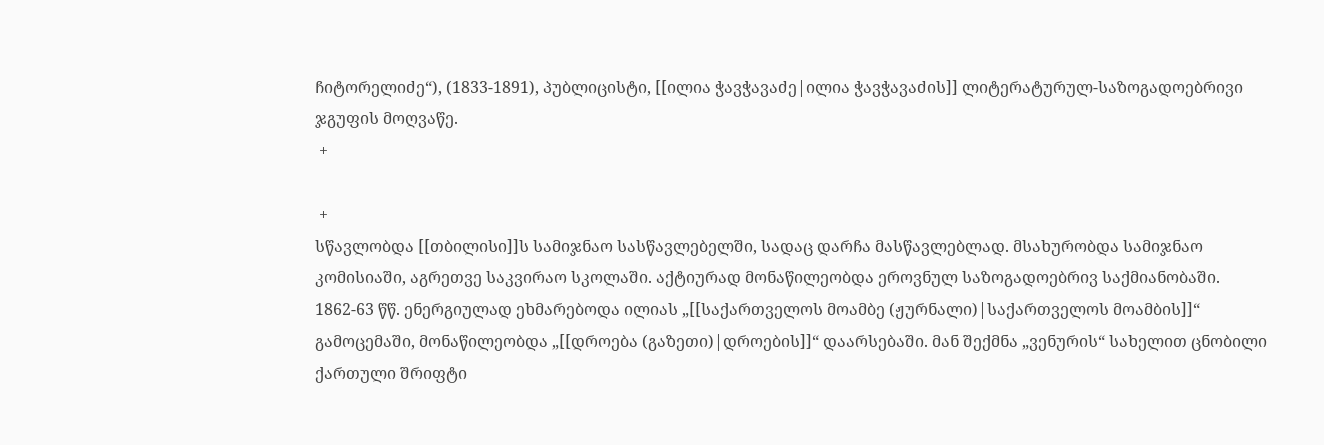ჩიტორელიძე“), (1833-1891), პუბლიცისტი, [[ილია ჭავჭავაძე|ილია ჭავჭავაძის]] ლიტერატურულ-საზოგადოებრივი ჯგუფის მოღვაწე.
 +

 +
სწავლობდა [[თბილისი]]ს სამიჯნაო სასწავლებელში, სადაც დარჩა მასწავლებლად. მსახურობდა სამიჯნაო კომისიაში, აგრეთვე საკვირაო სკოლაში. აქტიურად მონაწილეობდა ეროვნულ საზოგადოებრივ საქმიანობაში. 1862-63 წწ. ენერგიულად ეხმარებოდა ილიას „[[საქართველოს მოამბე (ჟურნალი)|საქართველოს მოამბის]]“ გამოცემაში, მონაწილეობდა „[[დროება (გაზეთი)|დროების]]“ დაარსებაში. მან შექმნა „ვენურის“ სახელით ცნობილი ქართული შრიფტი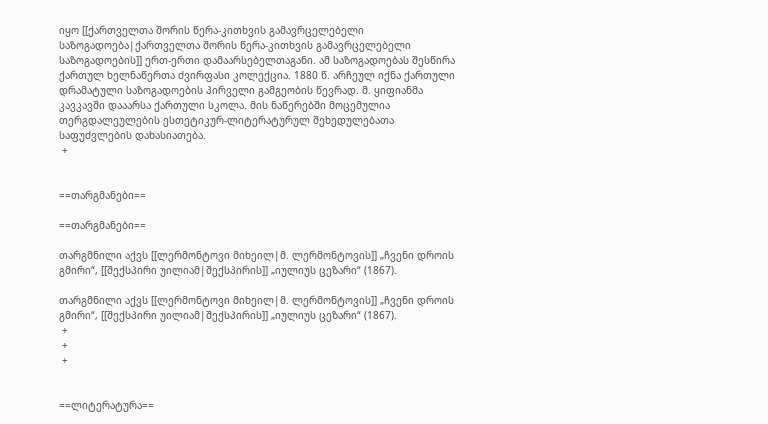იყო [[ქართველთა შორის წერა-კითხვის გამავრცელებელი საზოგადოება|ქართველთა შორის წერა-კითხვის გამავრცელებელი საზოგადოების]] ერთ-ერთი დამაარსებელთაგანი. ამ საზოგადოებას შესწირა ქართულ ხელნაწერთა ძვირფასი კოლექცია. 1880 წ. არჩეულ იქნა ქართული დრამატული საზოგადოების პირველი გამგეობის წევრად. მ. ყიფიანმა კავკავში დააარსა ქართული სკოლა. მის ნაწერებში მოცემულია თერგდალეულების ესთეტიკურ-ლიტერატურულ შეხედულებათა საფუძვლების დახასიათება.
 +


==თარგმანები==

==თარგმანები==

თარგმნილი აქვს [[ლერმონტოვი მიხეილ|მ. ლერმონტოვის]] „ჩვენი დროის გმირი“, [[შექსპირი უილიამ|შექსპირის]] „იულიუს ცეზარი“ (1867).

თარგმნილი აქვს [[ლერმონტოვი მიხეილ|მ. ლერმონტოვის]] „ჩვენი დროის გმირი“, [[შექსპირი უილიამ|შექსპირის]] „იულიუს ცეზარი“ (1867).
 +
 +
 +


==ლიტერატურა==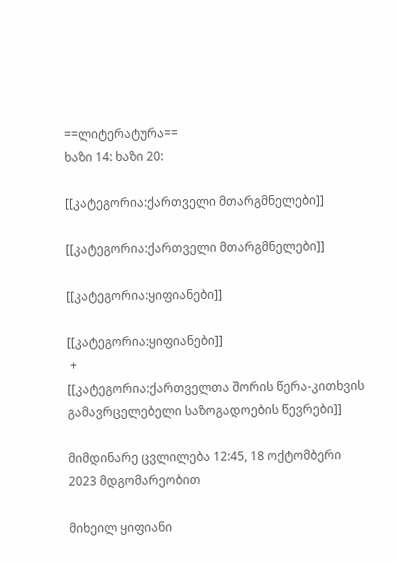==ლიტერატურა==
ხაზი 14: ხაზი 20:

[[კატეგორია:ქართველი მთარგმნელები]]

[[კატეგორია:ქართველი მთარგმნელები]]

[[კატეგორია:ყიფიანები]]

[[კატეგორია:ყიფიანები]]
 +
[[კატეგორია:ქართველთა შორის წერა-კითხვის გამავრცელებელი საზოგადოების წევრები]]

მიმდინარე ცვლილება 12:45, 18 ოქტომბერი 2023 მდგომარეობით

მიხეილ ყიფიანი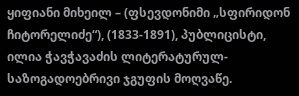ყიფიანი მიხეილ – (ფსევდონიმი „სფირიდონ ჩიტორელიძე“), (1833-1891), პუბლიცისტი, ილია ჭავჭავაძის ლიტერატურულ-საზოგადოებრივი ჯგუფის მოღვაწე.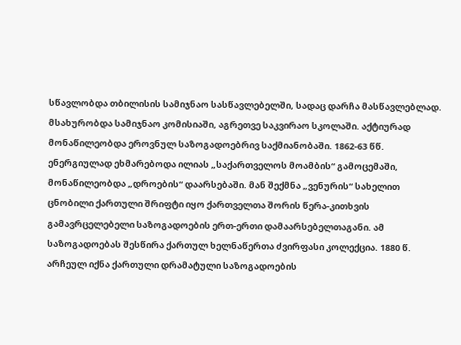სწავლობდა თბილისის სამიჯნაო სასწავლებელში, სადაც დარჩა მასწავლებლად. მსახურობდა სამიჯნაო კომისიაში, აგრეთვე საკვირაო სკოლაში. აქტიურად მონაწილეობდა ეროვნულ საზოგადოებრივ საქმიანობაში. 1862-63 წწ. ენერგიულად ეხმარებოდა ილიას „საქართველოს მოამბის“ გამოცემაში, მონაწილეობდა „დროების“ დაარსებაში. მან შექმნა „ვენურის“ სახელით ცნობილი ქართული შრიფტი იყო ქართველთა შორის წერა-კითხვის გამავრცელებელი საზოგადოების ერთ-ერთი დამაარსებელთაგანი. ამ საზოგადოებას შესწირა ქართულ ხელნაწერთა ძვირფასი კოლექცია. 1880 წ. არჩეულ იქნა ქართული დრამატული საზოგადოების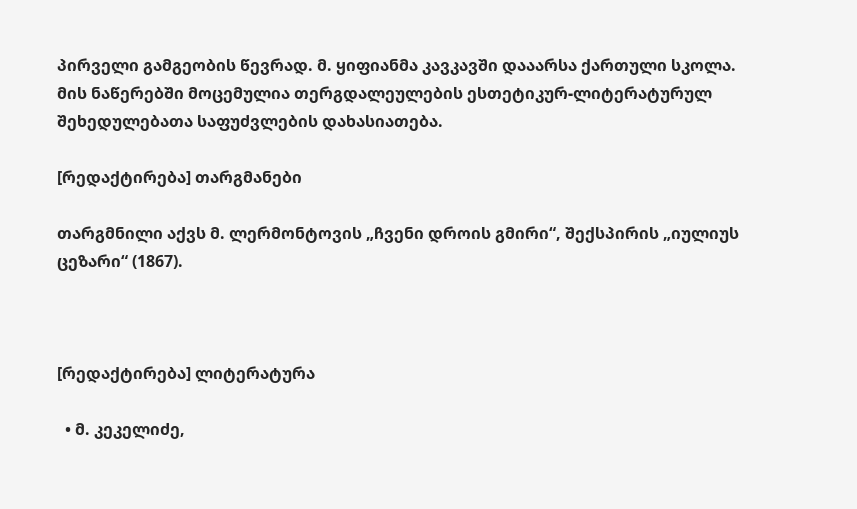პირველი გამგეობის წევრად. მ. ყიფიანმა კავკავში დააარსა ქართული სკოლა. მის ნაწერებში მოცემულია თერგდალეულების ესთეტიკურ-ლიტერატურულ შეხედულებათა საფუძვლების დახასიათება.

[რედაქტირება] თარგმანები

თარგმნილი აქვს მ. ლერმონტოვის „ჩვენი დროის გმირი“, შექსპირის „იულიუს ცეზარი“ (1867).



[რედაქტირება] ლიტერატურა

  • მ. კეკელიძე,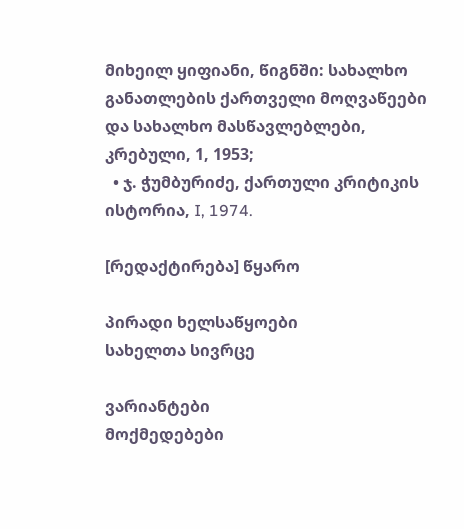მიხეილ ყიფიანი, წიგნში: სახალხო განათლების ქართველი მოღვაწეები და სახალხო მასწავლებლები, კრებული, 1, 1953;
  • ჯ. ჭუმბურიძე, ქართული კრიტიკის ისტორია, I, 1974.

[რედაქტირება] წყარო

პირადი ხელსაწყოები
სახელთა სივრცე

ვარიანტები
მოქმედებები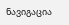ნავიგაცია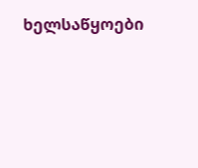ხელსაწყოები